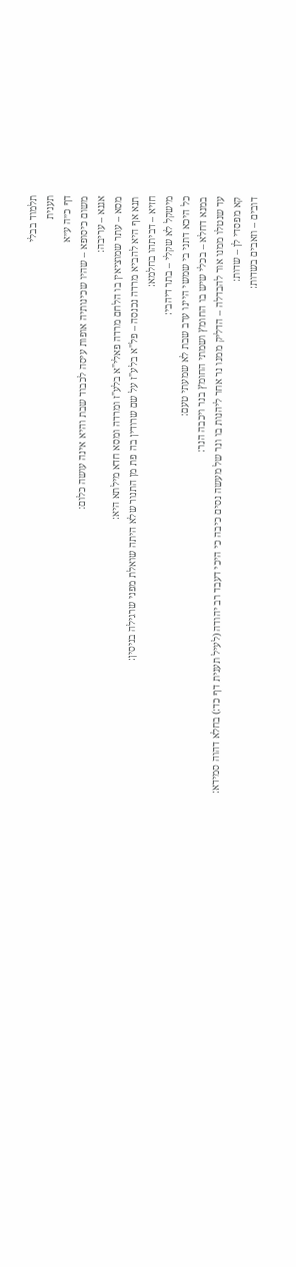תלמוד בבלי
תענית
דף כ״ה ע״א
משום כיסופא – שהיו שכינותיה אופות עיסה לכבוד שבת והיא אינה עושה כלום:
אגנא – עריבה:
מסא – עתר שמוציאין בו הלחם מרדה פאלי"א בלע"ז ומרדה ומסא חדא מילתא היא:
תנא אף היא להביא מרדה נכנסה – פל"א בלע"ז על שם שרודין בה פת מן התנור שלא היתה שואלת מפני שרגילה בניסין:
חזיא – דביתהו בחלמא:
מישקל לא שקלי – בתר דיהבי:
כל היכא דתני בי שמשי היינו ערב שבת לא שמעתי טעם:
במנא דחלא – בכלי שיש בו החומץ ושמתי החומץ בנר ויכבה הנר:
עד שנטלו ממנו אור להבדלה – הדליק ממנו נר אחר ליהנות בו ונר של מעשה נסים כיבה כי היכי דעבד רב יהודה (לעיל תענית דף כד:) בחלא דהוה סמידא:
קא מפסדי לן – שדות:
דובים – וזאבים בשדות: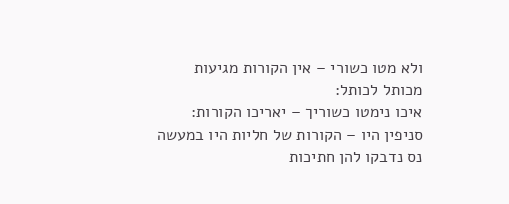ולא מטו כשורי – אין הקורות מגיעות מכותל לכותל:
איכו נימטו כשוריך – יאריכו הקורות:
סניפין היו – הקורות של חליות היו במעשה נס נדבקו להן חתיכות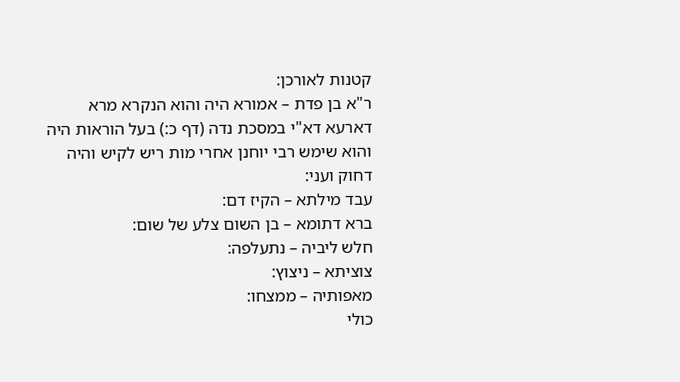קטנות לאורכן:
ר"א בן פדת – אמורא היה והוא הנקרא מרא דארעא דא"י במסכת נדה (דף כ:) בעל הוראות היה והוא שימש רבי יוחנן אחרי מות ריש לקיש והיה דחוק ועני:
עבד מילתא – הקיז דם:
ברא דתומא – בן השום צלע של שום:
חלש ליביה – נתעלפה:
צוציתא – ניצוץ:
מאפותיה – ממצחו:
כולי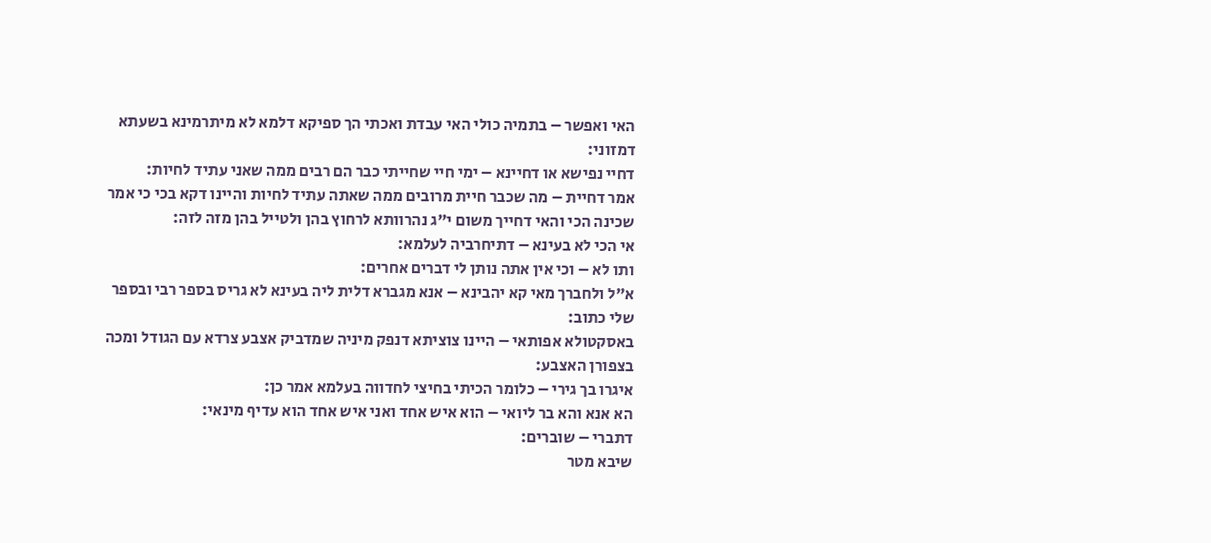האי ואפשר – בתמיה כולי האי עבדת ואכתי הך ספיקא דלמא לא מיתרמינא בשעתא דמזוני:
דחיי נפישא או דחיינא – ימי חיי שחייתי כבר הם רבים ממה שאני עתיד לחיות:
אמר דחיית – מה שכבר חיית מרובים ממה שאתה עתיד לחיות והיינו דקא בכי כי אמר שכינה הכי והאי דחייך משום י"ג נהרוותא לרחוץ בהן ולטייל בהן מזה לזה:
אי הכי לא בעינא – דתיחרביה לעלמא:
ותו לא – וכי אין אתה נותן לי דברים אחרים:
א"ל ולחברך מאי קא יהבינא – אנא מגברא דלית ליה בעינא לא גריס בספר רבי ובספר שלי כתוב:
באסקטולא אפותאי – היינו צוציתא דנפק מיניה שמדביק אצבע צרדא עם הגודל ומכה בצפורן האצבע:
איגרו בך גירי – כלומר הכיתי בחיצי לחדווה בעלמא אמר כן:
הא אנא והא בר ליואי – הוא איש אחד ואני איש אחד הוא עדיף מינאי:
דתברי – שוברים:
שיבא מטר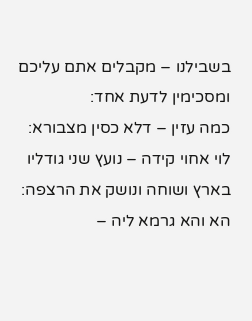בשבילנו – מקבלים אתם עליכם ומסכימין לדעת אחד:
כמה עזין – דלא כסין מצבורא:
לוי אחוי קידה – נועץ שני גודליו בארץ ושוחה ונושק את הרצפה:
הא והא גרמא ליה –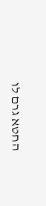החטא גרם לו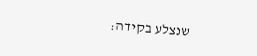שנצלע בקידה: